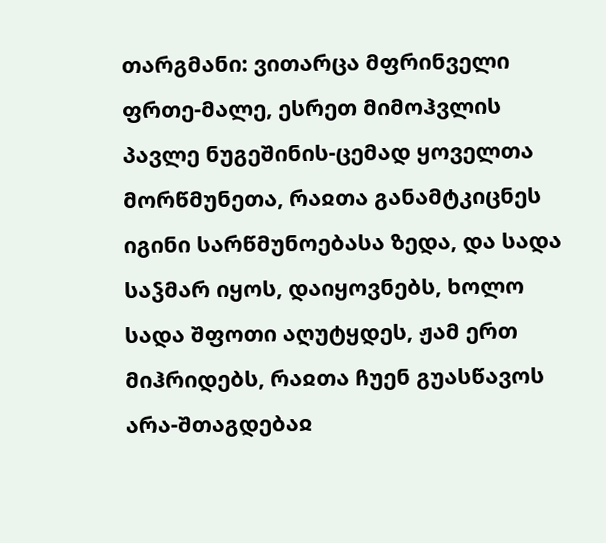თარგმანი: ვითარცა მფრინველი ფრთე-მალე, ესრეთ მიმოჰვლის პავლე ნუგეშინის-ცემად ყოველთა მორწმუნეთა, რაჲთა განამტკიცნეს იგინი სარწმუნოებასა ზედა, და სადა საჴმარ იყოს, დაიყოვნებს, ხოლო სადა შფოთი აღუტყდეს, ჟამ ერთ მიჰრიდებს, რაჲთა ჩუენ გუასწავოს არა-შთაგდებაჲ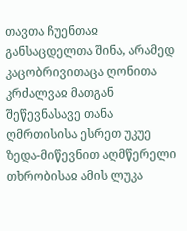თავთა ჩუენთაჲ განსაცდელთა შინა, არამედ კაცობრივითაცა ღონითა კრძალვაჲ მათგან შეწევნასავე თანა ღმრთისისა ესრეთ უკუე ზედა-მიწევნით აღმწერელი თხრობისაჲ ამის ლუკა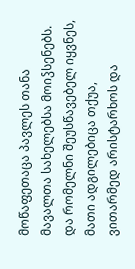მოწაფეთაცა პავლეს თანა მავალთა სახელებსა მოიჴსენებს. და რომელნი შეუსწავებელ იყვნეს, მათი ადგილებიცა თქუა, ვითარმედ არისტარხოს და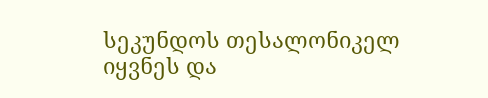სეკუნდოს თესალონიკელ იყვნეს და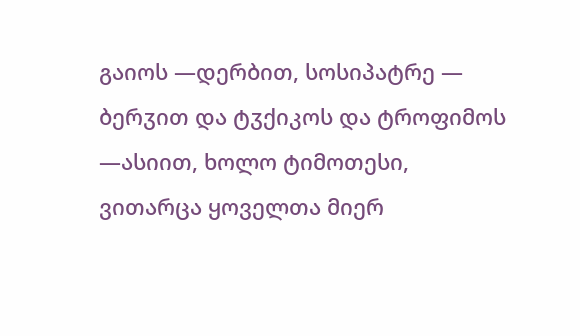გაიოს —დერბით, სოსიპატრე — ბერჳით და ტჳქიკოს და ტროფიმოს —ასიით, ხოლო ტიმოთესი, ვითარცა ყოველთა მიერ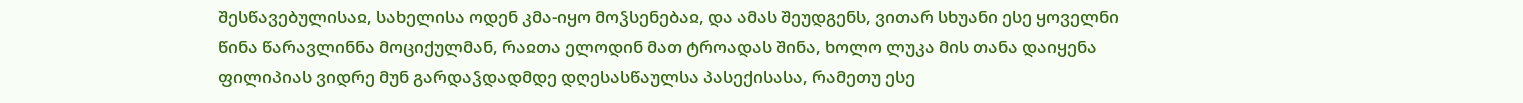შესწავებულისაჲ, სახელისა ოდენ კმა-იყო მოჴსენებაჲ, და ამას შეუდგენს, ვითარ სხუანი ესე ყოველნი წინა წარავლინნა მოციქულმან, რაჲთა ელოდინ მათ ტროადას შინა, ხოლო ლუკა მის თანა დაიყენა ფილიპიას ვიდრე მუნ გარდაჴდადმდე დღესასწაულსა პასექისასა, რამეთუ ესე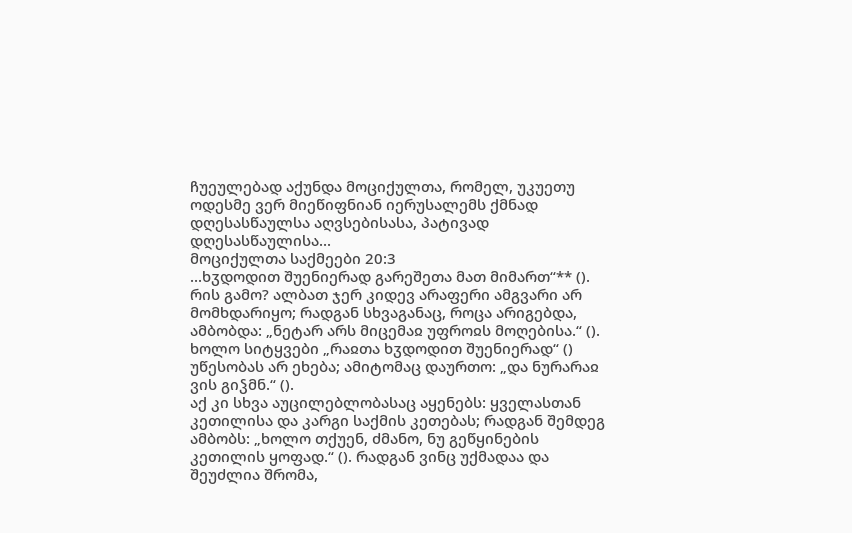ჩუეულებად აქუნდა მოციქულთა, რომელ, უკუეთუ ოდესმე ვერ მიეწიფნიან იერუსალემს ქმნად დღესასწაულსა აღვსებისასა, პატივად დღესასწაულისა...
მოციქულთა საქმეები 20:3
...ხჳდოდით შუენიერად გარეშეთა მათ მიმართ“** (). რის გამო? ალბათ ჯერ კიდევ არაფერი ამგვარი არ მომხდარიყო; რადგან სხვაგანაც, როცა არიგებდა, ამბობდა: „ნეტარ არს მიცემაჲ უფროჲს მოღებისა.“ (). ხოლო სიტყვები „რაჲთა ხჳდოდით შუენიერად“ () უწესობას არ ეხება; ამიტომაც დაურთო: „და ნურარაჲ ვის გიჴმნ.“ ().
აქ კი სხვა აუცილებლობასაც აყენებს: ყველასთან კეთილისა და კარგი საქმის კეთებას; რადგან შემდეგ ამბობს: „ხოლო თქუენ, ძმანო, ნუ გეწყინების კეთილის ყოფად.“ (). რადგან ვინც უქმადაა და შეუძლია შრომა,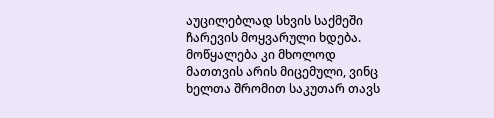აუცილებლად სხვის საქმეში ჩარევის მოყვარული ხდება. მოწყალება კი მხოლოდ მათთვის არის მიცემული, ვინც ხელთა შრომით საკუთარ თავს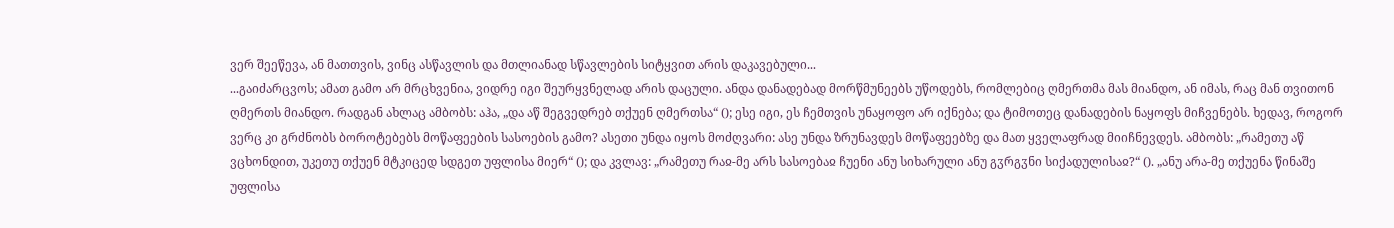ვერ შეეწევა, ან მათთვის, ვინც ასწავლის და მთლიანად სწავლების სიტყვით არის დაკავებული...
...გაიძარცვოს; ამათ გამო არ მრცხვენია, ვიდრე იგი შეურყვნელად არის დაცული. ანდა დანადებად მორწმუნეებს უწოდებს, რომლებიც ღმერთმა მას მიანდო, ან იმას, რაც მან თვითონ ღმერთს მიანდო. რადგან ახლაც ამბობს: აჰა, „და აწ შეგვედრებ თქუენ ღმერთსა“ (); ესე იგი, ეს ჩემთვის უნაყოფო არ იქნება; და ტიმოთეც დანადების ნაყოფს მიჩვენებს. ხედავ, როგორ ვერც კი გრძნობს ბოროტებებს მოწაფეების სასოების გამო? ასეთი უნდა იყოს მოძღვარი: ასე უნდა ზრუნავდეს მოწაფეებზე და მათ ყველაფრად მიიჩნევდეს. ამბობს: „რამეთუ აწ ვცხონდით, უკეთუ თქუენ მტკიცედ სდგეთ უფლისა მიერ“ (); და კვლავ: „რამეთუ რაჲ-მე არს სასოებაჲ ჩუენი ანუ სიხარული ანუ გჳრგჳნი სიქადულისაჲ?“ (). „ანუ არა-მე თქუენა წინაშე უფლისა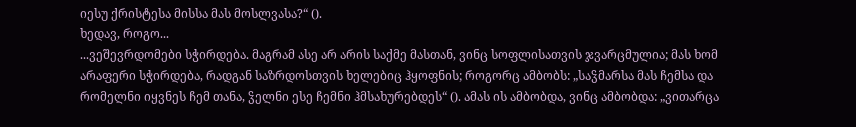იესუ ქრისტესა მისსა მას მოსლვასა?“ ().
ხედავ, როგო...
...ვეშევრდომები სჭირდება. მაგრამ ასე არ არის საქმე მასთან, ვინც სოფლისათვის ჯვარცმულია; მას ხომ არაფერი სჭირდება, რადგან საზრდოსთვის ხელებიც ჰყოფნის; როგორც ამბობს: „საჴმარსა მას ჩემსა და რომელნი იყვნეს ჩემ თანა, ჴელნი ესე ჩემნი ჰმსახურებდეს“ (). ამას ის ამბობდა, ვინც ამბობდა: „ვითარცა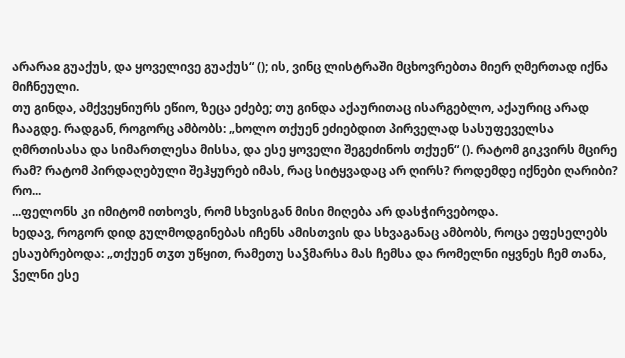არარაჲ გუაქუს, და ყოველივე გუაქუს“ (); ის, ვინც ლისტრაში მცხოვრებთა მიერ ღმერთად იქნა მიჩნეული.
თუ გინდა, ამქვეყნიურს ეწიო, ზეცა ეძებე; თუ გინდა აქაურითაც ისარგებლო, აქაურიც არად ჩააგდე. რადგან, როგორც ამბობს: „ხოლო თქუენ ეძიებდით პირველად სასუფეველსა ღმრთისასა და სიმართლესა მისსა, და ესე ყოველი შეგეძინოს თქუენ“ (). რატომ გიკვირს მცირე რამ? რატომ პირდაღებული შეჰყურებ იმას, რაც სიტყვადაც არ ღირს? როდემდე იქნები ღარიბი? რო...
...ფელონს კი იმიტომ ითხოვს, რომ სხვისგან მისი მიღება არ დასჭირვებოდა.
ხედავ, როგორ დიდ გულმოდგინებას იჩენს ამისთვის და სხვაგანაც ამბობს, როცა ეფესელებს ესაუბრებოდა: „თქუენ თჳთ უწყით, რამეთუ საჴმარსა მას ჩემსა და რომელნი იყვნეს ჩემ თანა, ჴელნი ესე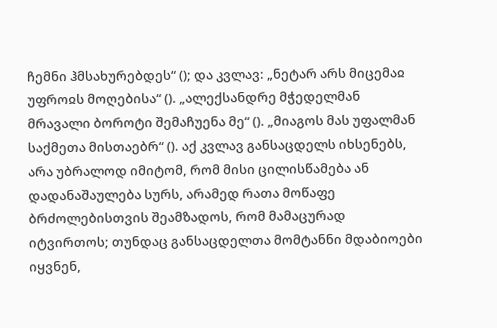ჩემნი ჰმსახურებდეს“ (); და კვლავ: „ნეტარ არს მიცემაჲ უფროჲს მოღებისა“ (). „ალექსანდრე მჭედელმან მრავალი ბოროტი შემაჩუენა მე“ (). „მიაგოს მას უფალმან საქმეთა მისთაებრ“ (). აქ კვლავ განსაცდელს იხსენებს, არა უბრალოდ იმიტომ, რომ მისი ცილისწამება ან დადანაშაულება სურს, არამედ რათა მოწაფე ბრძოლებისთვის შეამზადოს, რომ მამაცურად იტვირთოს; თუნდაც განსაცდელთა მომტანნი მდაბიოები იყვნენ,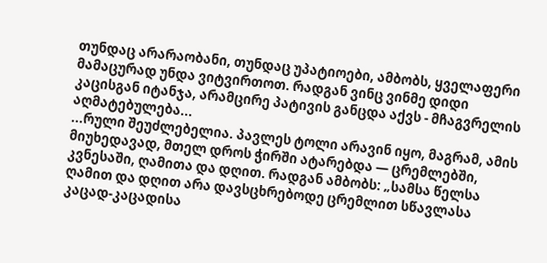თუნდაც არარაობანი, თუნდაც უპატიოები, ამბობს, ყველაფერი მამაცურად უნდა ვიტვირთოთ. რადგან ვინც ვინმე დიდი კაცისგან იტანჯა, არამცირე პატივის განცდა აქვს - მჩაგვრელის აღმატებულება...
...რული შეუძლებელია. პავლეს ტოლი არავინ იყო, მაგრამ, ამის მიუხედავად, მთელ დროს ჭირში ატარებდა — ცრემლებში, კვნესაში, ღამითა და დღით. რადგან ამბობს: „სამსა წელსა ღამით და დღით არა დავსცხრებოდე ცრემლით სწავლასა კაცად-კაცადისა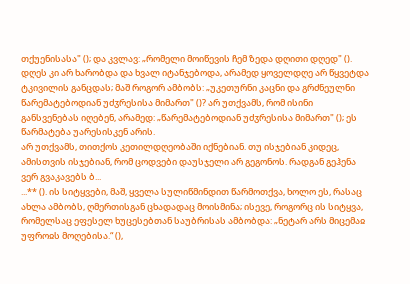თქუენისასა" (); და კვლავ: „რომელი მოიწევის ჩემ ზედა დღითი დღედ" (). დღეს კი არ ხარობდა და ხვალ იტანჯებოდა, არამედ ყოველდღე არ წყვეტდა ტკივილის განცდას; მაშ როგორ ამბობს: „უკეთურნი კაცნი და გრძნეულნი წარემატებოდიან უძჳრესისა მიმართ" ()? არ უთქვამს, რომ ისინი განსვენებას იღებენ, არამედ: „წარემატებოდიან უძჳრესისა მიმართ" (); ეს წარმატება უარესისკენ არის.
არ უთქვამს, თითქოს კეთილდღეობაში იქნებიან. თუ ისჯებიან კიდეც, ამისთვის ისჯებიან, რომ ცოდვები დაუსჯელი არ გეგონოს. რადგან გეჰენა ვერ გვაკავებს ბ...
...** (). ის სიტყვები, მაშ, ყველა სულიწმინდით წარმოთქვა, ხოლო ეს, რასაც ახლა ამბობს, ღმერთისგან ცხადადაც მოისმინა; ისევე, როგორც ის სიტყვა, რომელსაც ეფესელ ხუცესებთან საუბრისას ამბობდა: „ნეტარ არს მიცემაჲ უფროჲს მოღებისა.“ (),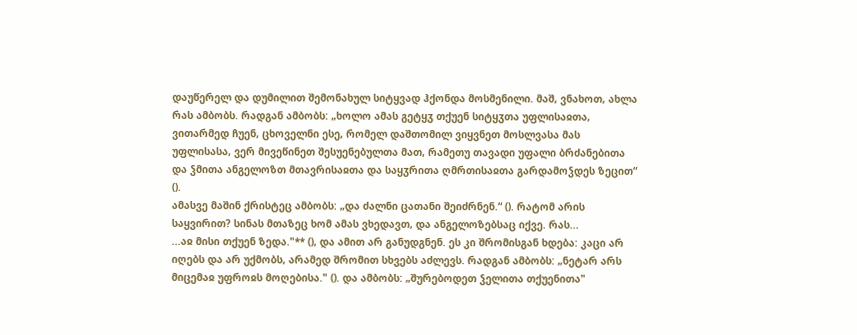დაუწერელ და დუმილით შემონახულ სიტყვად ჰქონდა მოსმენილი. მაშ, ვნახოთ, ახლა რას ამბობს. რადგან ამბობს: „ხოლო ამას გეტყჳ თქუენ სიტყჳთა უფლისაჲთა, ვითარმედ ჩუენ, ცხოველნი ესე, რომელ დაშთომილ ვიყვნეთ მოსლვასა მას უფლისასა, ვერ მივეწინეთ შესუენებულთა მათ, რამეთუ თავადი უფალი ბრძანებითა და ჴმითა ანგელოზთ მთავრისაჲთა და საყჳრითა ღმრთისაჲთა გარდამოჴდეს ზეცით“ ().
ამასვე მაშინ ქრისტეც ამბობს: „და ძალნი ცათანი შეიძრნენ.“ (). რატომ არის საყვირით? სინას მთაზეც ხომ ამას ვხედავთ, და ანგელოზებსაც იქვე. რას...
...აჲ მისი თქუენ ზედა."** (), და ამით არ განუდგნენ. ეს კი შრომისგან ხდება: კაცი არ იღებს და არ უქმობს, არამედ შრომით სხვებს აძლევს. რადგან ამბობს: „ნეტარ არს მიცემაჲ უფროჲს მოღებისა." (). და ამბობს: „შურებოდეთ ჴელითა თქუენითა"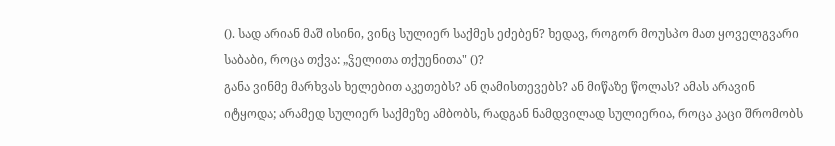(). სად არიან მაშ ისინი, ვინც სულიერ საქმეს ეძებენ? ხედავ, როგორ მოუსპო მათ ყოველგვარი საბაბი, როცა თქვა: „ჴელითა თქუენითა" ()?
განა ვინმე მარხვას ხელებით აკეთებს? ან ღამისთევებს? ან მიწაზე წოლას? ამას არავინ იტყოდა; არამედ სულიერ საქმეზე ამბობს, რადგან ნამდვილად სულიერია, როცა კაცი შრომობს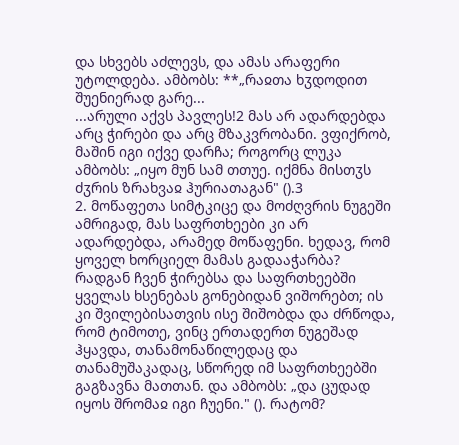და სხვებს აძლევს, და ამას არაფერი უტოლდება. ამბობს: **„რაჲთა ხჳდოდით შუენიერად გარე...
...არული აქვს პავლეს!2 მას არ ადარდებდა არც ჭირები და არც მზაკვრობანი. ვფიქრობ, მაშინ იგი იქვე დარჩა; როგორც ლუკა ამბობს: „იყო მუნ სამ თთუე. იქმნა მისთჳს ძჳრის ზრახვაჲ ჰურიათაგან" ().3
2. მოწაფეთა სიმტკიცე და მოძღვრის ნუგეში
ამრიგად, მას საფრთხეები კი არ ადარდებდა, არამედ მოწაფენი. ხედავ, რომ ყოველ ხორციელ მამას გადააჭარბა? რადგან ჩვენ ჭირებსა და საფრთხეებში ყველას ხსენებას გონებიდან ვიშორებთ; ის კი შვილებისათვის ისე შიშობდა და ძრწოდა, რომ ტიმოთე, ვინც ერთადერთ ნუგეშად ჰყავდა, თანამონაწილედაც და თანამუშაკადაც, სწორედ იმ საფრთხეებში გაგზავნა მათთან. და ამბობს: „და ცუდად იყოს შრომაჲ იგი ჩუენი." (). რატომ?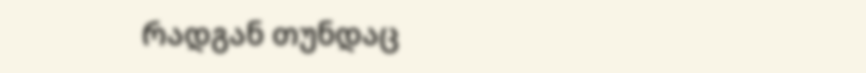რადგან თუნდაც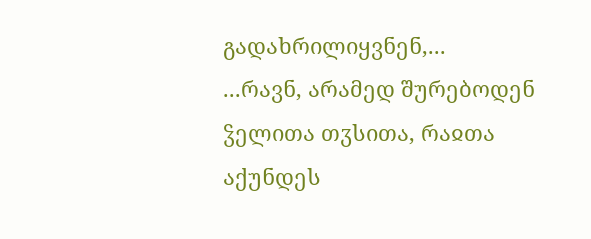გადახრილიყვნენ,...
...რავნ, არამედ შურებოდენ ჴელითა თჳსითა, რაჲთა აქუნდეს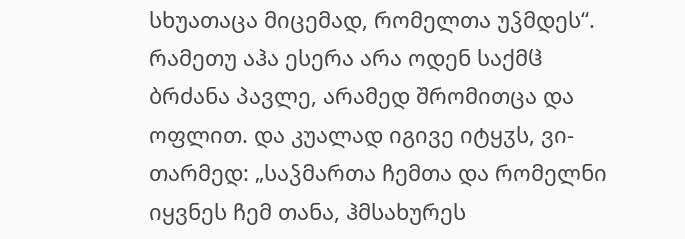სხუათაცა მიცემად, რომელთა უჴმდეს“. რამეთუ აჰა ესერა არა ოდენ საქმჱ ბრძანა პავლე, არამედ შრომითცა და ოფლით. და კუალად იგივე იტყჳს, ვი-თარმედ: „საჴმართა ჩემთა და რომელნი იყვნეს ჩემ თანა, ჰმსახურეს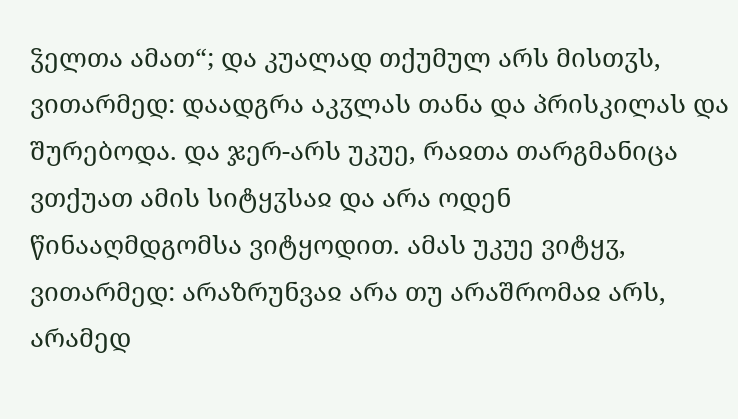ჴელთა ამათ“; და კუალად თქუმულ არს მისთჳს, ვითარმედ: დაადგრა აკჳლას თანა და პრისკილას და შურებოდა. და ჯერ-არს უკუე, რაჲთა თარგმანიცა ვთქუათ ამის სიტყჳსაჲ და არა ოდენ წინააღმდგომსა ვიტყოდით. ამას უკუე ვიტყჳ, ვითარმედ: არაზრუნვაჲ არა თუ არაშრომაჲ არს, არამედ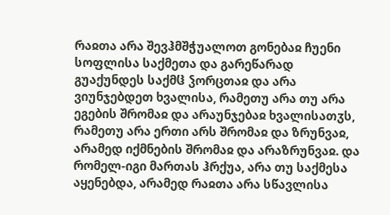რაჲთა არა შევჰმშჭუალოთ გონებაჲ ჩუენი სოფლისა საქმეთა და გარეწარად გუაქუნდეს საქმჱ ჴორცთაჲ და არა ვიუნჯებდეთ ხვალისა, რამეთუ არა თუ არა ეგების შრომაჲ და არაუნჯებაჲ ხვალისათჳს, რამეთუ არა ერთი არს შრომაჲ და ზრუნვაჲ, არამედ იქმნების შრომაჲ და არაზრუნვაჲ. და რომელ-იგი მართას ჰრქუა, არა თუ საქმესა აყენებდა, არამედ რაჲთა არა სწავლისა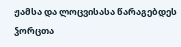ჟამსა და ლოცვისასა წარაგებდეს ჴორცთა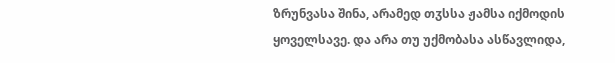ზრუნვასა შინა, არამედ თჳსსა ჟამსა იქმოდის ყოველსავე. და არა თუ უქმობასა ასწავლიდა,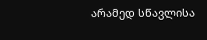არამედ სწავლისა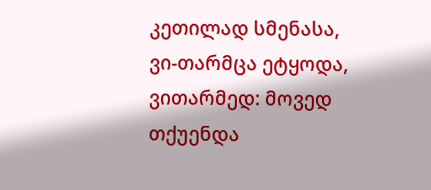კეთილად სმენასა, ვი-თარმცა ეტყოდა, ვითარმედ: მოვედ თქუენდა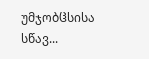უმჯობჱსისა სწავ...